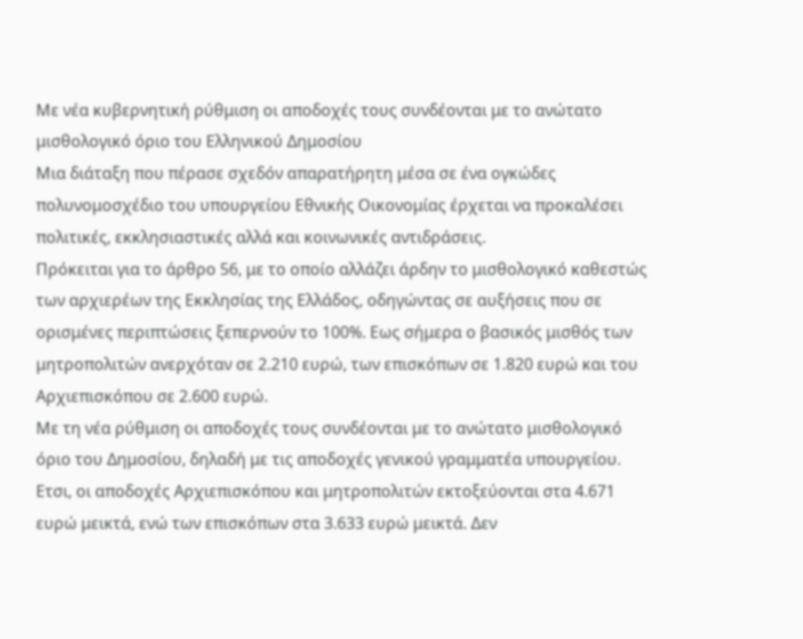Με νέα κυβερνητική ρύθμιση οι αποδοχές τους συνδέονται με το ανώτατο μισθολογικό όριο του Ελληνικού Δημοσίου
Μια διάταξη που πέρασε σχεδόν απαρατήρητη μέσα σε ένα ογκώδες πολυνομοσχέδιο του υπουργείου Εθνικής Οικονομίας έρχεται να προκαλέσει πολιτικές, εκκλησιαστικές αλλά και κοινωνικές αντιδράσεις.
Πρόκειται για το άρθρο 56, με το οποίο αλλάζει άρδην το μισθολογικό καθεστώς των αρχιερέων της Εκκλησίας της Ελλάδος, οδηγώντας σε αυξήσεις που σε ορισμένες περιπτώσεις ξεπερνούν το 100%. Εως σήμερα ο βασικός μισθός των μητροπολιτών ανερχόταν σε 2.210 ευρώ, των επισκόπων σε 1.820 ευρώ και του Αρχιεπισκόπου σε 2.600 ευρώ.
Με τη νέα ρύθμιση οι αποδοχές τους συνδέονται με το ανώτατο μισθολογικό όριο του Δημοσίου, δηλαδή με τις αποδοχές γενικού γραμματέα υπουργείου. Ετσι, οι αποδοχές Αρχιεπισκόπου και μητροπολιτών εκτοξεύονται στα 4.671 ευρώ μεικτά, ενώ των επισκόπων στα 3.633 ευρώ μεικτά. Δεν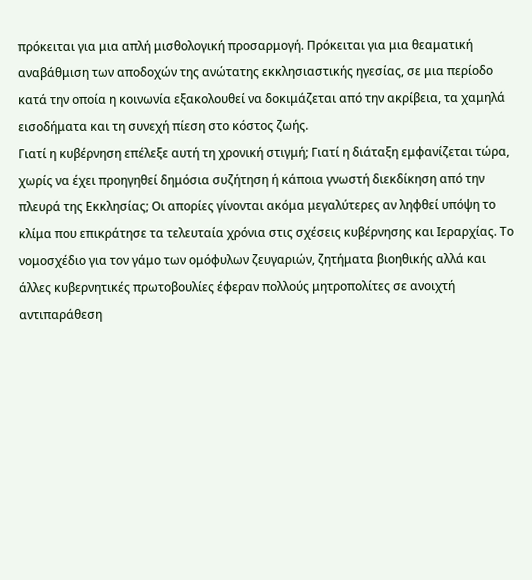πρόκειται για μια απλή μισθολογική προσαρμογή. Πρόκειται για μια θεαματική αναβάθμιση των αποδοχών της ανώτατης εκκλησιαστικής ηγεσίας, σε μια περίοδο κατά την οποία η κοινωνία εξακολουθεί να δοκιμάζεται από την ακρίβεια, τα χαμηλά εισοδήματα και τη συνεχή πίεση στο κόστος ζωής.
Γιατί η κυβέρνηση επέλεξε αυτή τη χρονική στιγμή; Γιατί η διάταξη εμφανίζεται τώρα, χωρίς να έχει προηγηθεί δημόσια συζήτηση ή κάποια γνωστή διεκδίκηση από την πλευρά της Εκκλησίας; Οι απορίες γίνονται ακόμα μεγαλύτερες αν ληφθεί υπόψη το κλίμα που επικράτησε τα τελευταία χρόνια στις σχέσεις κυβέρνησης και Ιεραρχίας. Το νομοσχέδιο για τον γάμο των ομόφυλων ζευγαριών, ζητήματα βιοηθικής αλλά και άλλες κυβερνητικές πρωτοβουλίες έφεραν πολλούς μητροπολίτες σε ανοιχτή αντιπαράθεση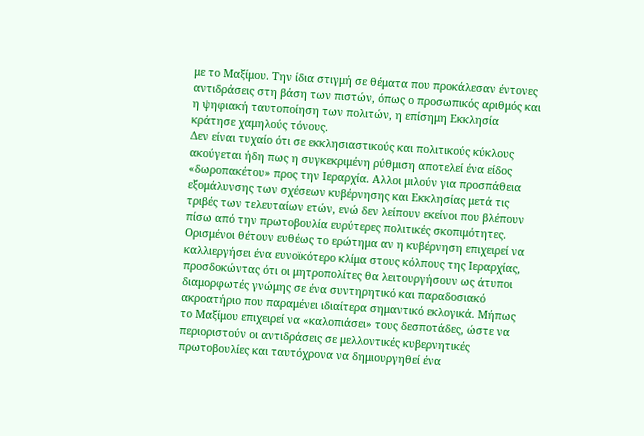με το Μαξίμου. Την ίδια στιγμή σε θέματα που προκάλεσαν έντονες αντιδράσεις στη βάση των πιστών, όπως ο προσωπικός αριθμός και η ψηφιακή ταυτοποίηση των πολιτών, η επίσημη Εκκλησία κράτησε χαμηλούς τόνους.
Δεν είναι τυχαίο ότι σε εκκλησιαστικούς και πολιτικούς κύκλους ακούγεται ήδη πως η συγκεκριμένη ρύθμιση αποτελεί ένα είδος «δωροπακέτου» προς την Ιεραρχία. Αλλοι μιλούν για προσπάθεια εξομάλυνσης των σχέσεων κυβέρνησης και Εκκλησίας μετά τις τριβές των τελευταίων ετών, ενώ δεν λείπουν εκείνοι που βλέπουν πίσω από την πρωτοβουλία ευρύτερες πολιτικές σκοπιμότητες.
Ορισμένοι θέτουν ευθέως το ερώτημα αν η κυβέρνηση επιχειρεί να καλλιεργήσει ένα ευνοϊκότερο κλίμα στους κόλπους της Ιεραρχίας, προσδοκώντας ότι οι μητροπολίτες θα λειτουργήσουν ως άτυποι διαμορφωτές γνώμης σε ένα συντηρητικό και παραδοσιακό ακροατήριο που παραμένει ιδιαίτερα σημαντικό εκλογικά. Μήπως το Μαξίμου επιχειρεί να «καλοπιάσει» τους δεσποτάδες, ώστε να περιοριστούν οι αντιδράσεις σε μελλοντικές κυβερνητικές πρωτοβουλίες και ταυτόχρονα να δημιουργηθεί ένα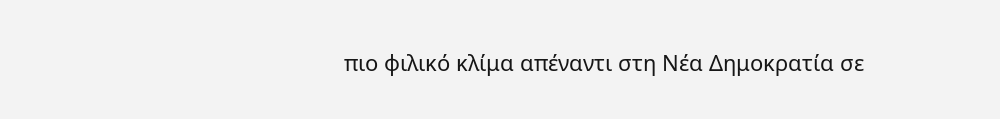πιο φιλικό κλίμα απέναντι στη Νέα Δημοκρατία σε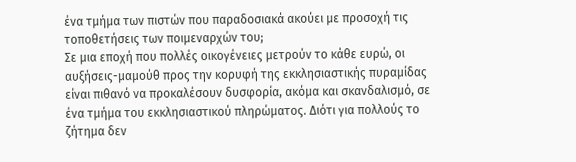ένα τμήμα των πιστών που παραδοσιακά ακούει με προσοχή τις τοποθετήσεις των ποιμεναρχών του;
Σε μια εποχή που πολλές οικογένειες μετρούν το κάθε ευρώ, οι αυξήσεις-μαμούθ προς την κορυφή της εκκλησιαστικής πυραμίδας είναι πιθανό να προκαλέσουν δυσφορία, ακόμα και σκανδαλισμό, σε ένα τμήμα του εκκλησιαστικού πληρώματος. Διότι για πολλούς το ζήτημα δεν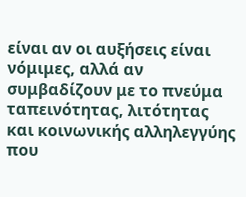είναι αν οι αυξήσεις είναι νόμιμες, αλλά αν συμβαδίζουν με το πνεύμα ταπεινότητας, λιτότητας και κοινωνικής αλληλεγγύης που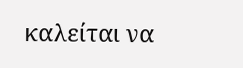καλείται να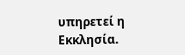υπηρετεί η Εκκλησία.